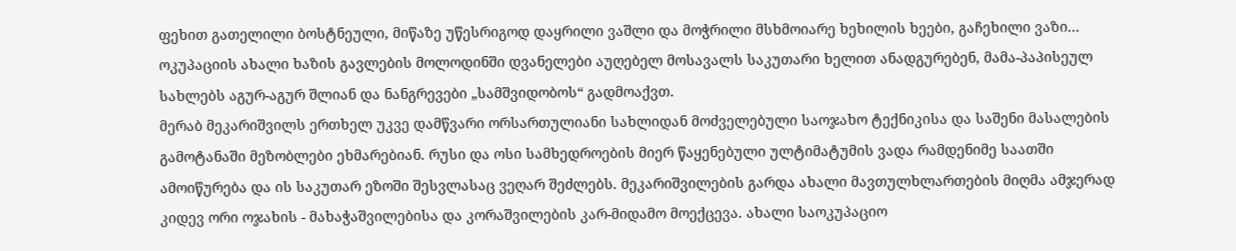ფეხით გათელილი ბოსტნეული, მიწაზე უწესრიგოდ დაყრილი ვაშლი და მოჭრილი მსხმოიარე ხეხილის ხეები, გაჩეხილი ვაზი... ოკუპაციის ახალი ხაზის გავლების მოლოდინში დვანელები აუღებელ მოსავალს საკუთარი ხელით ანადგურებენ, მამა-პაპისეულ სახლებს აგურ-აგურ შლიან და ნანგრევები „სამშვიდობოს“ გადმოაქვთ.
მერაბ მეკარიშვილს ერთხელ უკვე დამწვარი ორსართულიანი სახლიდან მოძველებული საოჯახო ტექნიკისა და საშენი მასალების გამოტანაში მეზობლები ეხმარებიან. რუსი და ოსი სამხედროების მიერ წაყენებული ულტიმატუმის ვადა რამდენიმე საათში ამოიწურება და ის საკუთარ ეზოში შესვლასაც ვეღარ შეძლებს. მეკარიშვილების გარდა ახალი მავთულხლართების მიღმა ამჯერად კიდევ ორი ოჯახის - მახაჭაშვილებისა და კორაშვილების კარ-მიდამო მოექცევა. ახალი საოკუპაციო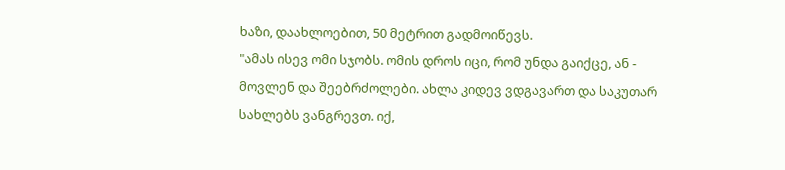ხაზი, დაახლოებით, 50 მეტრით გადმოიწევს.
"ამას ისევ ომი სჯობს. ომის დროს იცი, რომ უნდა გაიქცე, ან - მოვლენ და შეებრძოლები. ახლა კიდევ ვდგავართ და საკუთარ სახლებს ვანგრევთ. იქ,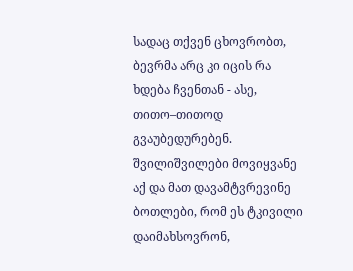სადაც თქვენ ცხოვრობთ, ბევრმა არც კი იცის რა ხდება ჩვენთან - ასე, თითო–თითოდ გვაუბედურებენ. შვილიშვილები მოვიყვანე აქ და მათ დავამტვრევინე ბოთლები, რომ ეს ტკივილი დაიმახსოვრონ,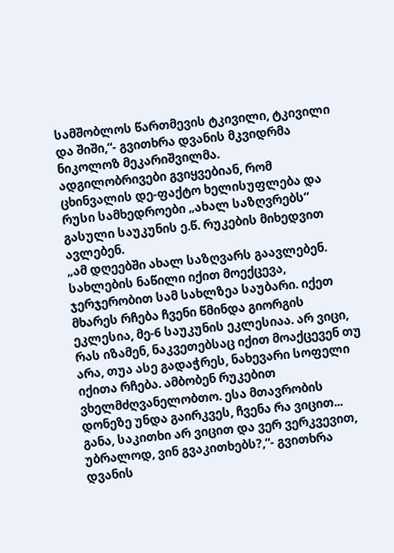სამშობლოს წართმევის ტკივილი, ტკივილი და შიში,“- გვითხრა დვანის მკვიდრმა ნიკოლოზ მეკარიშვილმა.
ადგილობრივები გვიყვებიან, რომ ცხინვალის დე-ფაქტო ხელისუფლება და რუსი სამხედროები „ახალ საზღვრებს“ გასული საუკუნის ე.წ. რუკების მიხედვით ავლებენ.
„ამ დღეებში ახალ საზღვარს გაავლებენ. სახლების ნაწილი იქით მოექცევა, ჯერჯერობით სამ სახლზეა საუბარი. იქეთ მხარეს რჩება ჩვენი წმინდა გიორგის ეკლესია, მე-6 საუკუნის ეკლესიაა. არ ვიცი, რას იზამენ, ნაკვეთებსაც იქით მოაქცევენ თუ არა, თუა ასე გადაჭრეს, ნახევარი სოფელი იქითა რჩება. ამბობენ რუკებით ვხელმძღვანელობთო. ესა მთავრობის დონეზე უნდა გაირკვეს, ჩვენა რა ვიცით... განა, საკითხი არ ვიცით და ვერ ვერკვევით, უბრალოდ, ვინ გვაკითხებს?,“- გვითხრა დვანის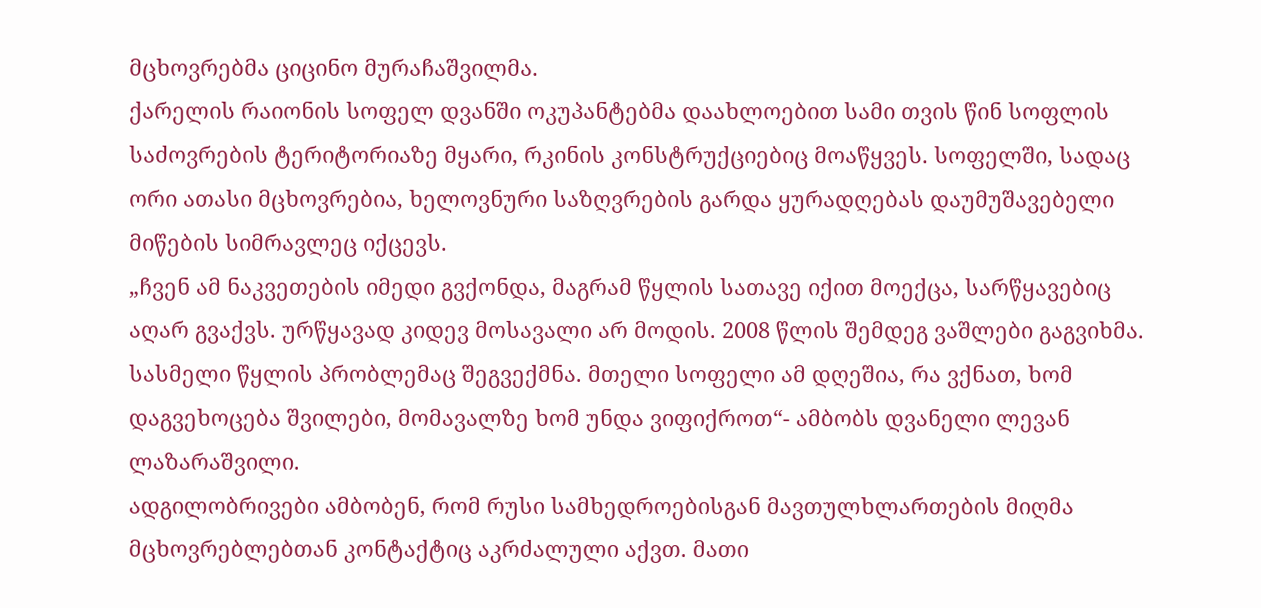მცხოვრებმა ციცინო მურაჩაშვილმა.
ქარელის რაიონის სოფელ დვანში ოკუპანტებმა დაახლოებით სამი თვის წინ სოფლის საძოვრების ტერიტორიაზე მყარი, რკინის კონსტრუქციებიც მოაწყვეს. სოფელში, სადაც ორი ათასი მცხოვრებია, ხელოვნური საზღვრების გარდა ყურადღებას დაუმუშავებელი მიწების სიმრავლეც იქცევს.
„ჩვენ ამ ნაკვეთების იმედი გვქონდა, მაგრამ წყლის სათავე იქით მოექცა, სარწყავებიც აღარ გვაქვს. ურწყავად კიდევ მოსავალი არ მოდის. 2008 წლის შემდეგ ვაშლები გაგვიხმა. სასმელი წყლის პრობლემაც შეგვექმნა. მთელი სოფელი ამ დღეშია, რა ვქნათ, ხომ დაგვეხოცება შვილები, მომავალზე ხომ უნდა ვიფიქროთ“- ამბობს დვანელი ლევან ლაზარაშვილი.
ადგილობრივები ამბობენ, რომ რუსი სამხედროებისგან მავთულხლართების მიღმა მცხოვრებლებთან კონტაქტიც აკრძალული აქვთ. მათი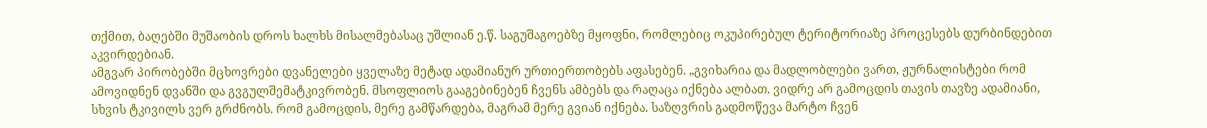თქმით, ბაღებში მუშაობის დროს ხალხს მისალმებასაც უშლიან ე.წ. საგუშაგოებზე მყოფნი, რომლებიც ოკუპირებულ ტერიტორიაზე პროცესებს დურბინდებით აკვირდებიან.
ამგვარ პირობებში მცხოვრები დვანელები ყველაზე მეტად ადამიანურ ურთიერთობებს აფასებენ. „გვიხარია და მადლობლები ვართ, ჟურნალისტები რომ ამოვიდნენ დვანში და გვგულშემატკივრობენ. მსოფლიოს გააგებინებენ ჩვენს ამბებს და რაღაცა იქნება ალბათ. ვიდრე არ გამოცდის თავის თავზე ადამიანი, სხვის ტკივილს ვერ გრძნობს. რომ გამოცდის, მერე გამწარდება, მაგრამ მერე გვიან იქნება. საზღვრის გადმოწევა მარტო ჩვენ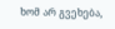ხომ არ გვეხება,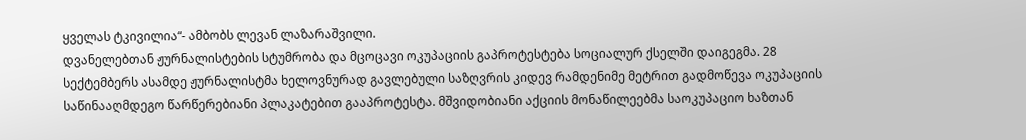ყველას ტკივილია“- ამბობს ლევან ლაზარაშვილი.
დვანელებთან ჟურნალისტების სტუმრობა და მცოცავი ოკუპაციის გაპროტესტება სოციალურ ქსელში დაიგეგმა. 28 სექტემბერს ასამდე ჟურნალისტმა ხელოვნურად გავლებული საზღვრის კიდევ რამდენიმე მეტრით გადმოწევა ოკუპაციის საწინააღმდეგო წარწერებიანი პლაკატებით გააპროტესტა. მშვიდობიანი აქციის მონაწილეებმა საოკუპაციო ხაზთან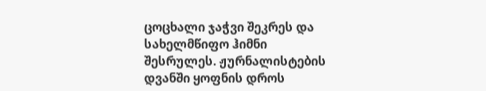ცოცხალი ჯაჭვი შეკრეს და სახელმწიფო ჰიმნი შესრულეს. ჟურნალისტების დვანში ყოფნის დროს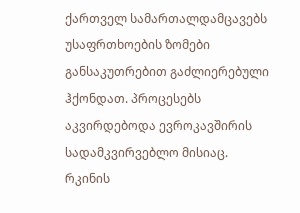ქართველ სამართალდამცავებს უსაფრთხოების ზომები განსაკუთრებით გაძლიერებული ჰქონდათ. პროცესებს აკვირდებოდა ევროკავშირის სადამკვირვებლო მისიაც.
რკინის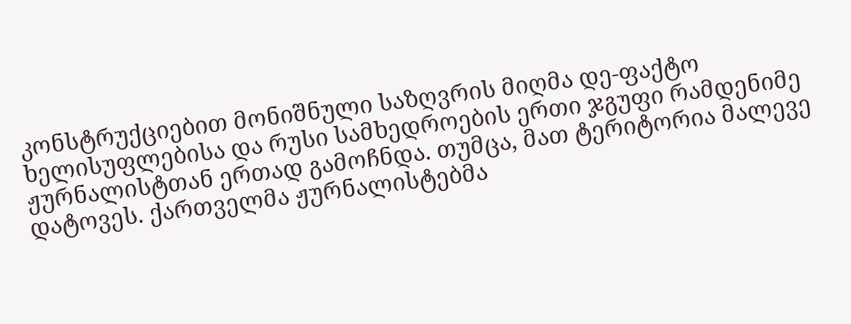კონსტრუქციებით მონიშნული საზღვრის მიღმა დე-ფაქტო ხელისუფლებისა და რუსი სამხედროების ერთი ჯგუფი რამდენიმე ჟურნალისტთან ერთად გამოჩნდა. თუმცა, მათ ტერიტორია მალევე დატოვეს. ქართველმა ჟურნალისტებმა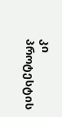კი პროტესტის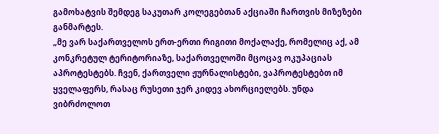გამოხატვის შემდეგ საკუთარ კოლეგებთან აქციაში ჩართვის მიზეზები განმარტეს.
„მე ვარ საქართველოს ერთ-ერთი რიგითი მოქალაქე, რომელიც აქ, ამ კონკრეტულ ტერიტორიაზე, საქართველოში მცოცავ ოკუპაციას აპროტესტებს. ჩვენ, ქართველი ჟურნალისტები, ვაპროტესტებთ იმ ყველაფერს, რასაც რუსეთი ჯერ კიდევ ახორციელებს. უნდა ვიბრძოლოთ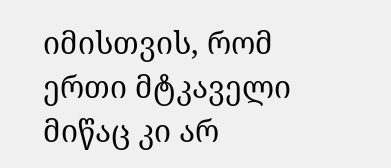იმისთვის, რომ ერთი მტკაველი მიწაც კი არ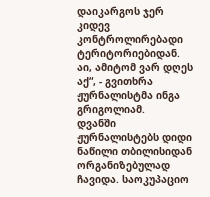დაიკარგოს ჯერ კიდევ კონტროლირებადი ტერიტორიებიდან. აი, ამიტომ ვარ დღეს აქ“, - გვითხრა ჟურნალისტმა ინგა გრიგოლიამ.
დვანში ჟურნალისტებს დიდი ნაწილი თბილისიდან ორგანიზებულად ჩავიდა. საოკუპაციო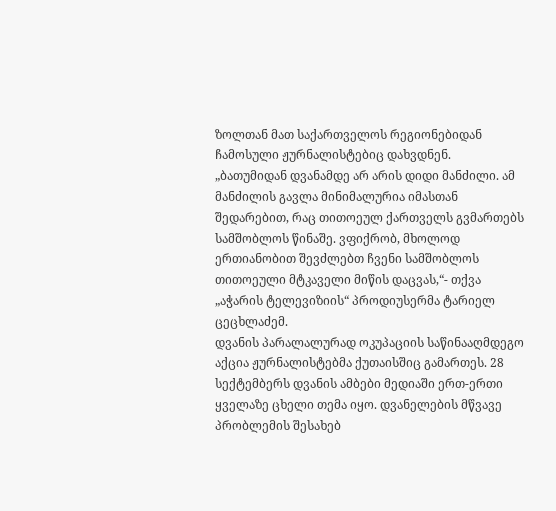ზოლთან მათ საქართველოს რეგიონებიდან ჩამოსული ჟურნალისტებიც დახვდნენ.
„ბათუმიდან დვანამდე არ არის დიდი მანძილი. ამ მანძილის გავლა მინიმალურია იმასთან შედარებით, რაც თითოეულ ქართველს გვმართებს სამშობლოს წინაშე. ვფიქრობ, მხოლოდ ერთიანობით შევძლებთ ჩვენი სამშობლოს თითოეული მტკაველი მიწის დაცვას,“- თქვა „აჭარის ტელევიზიის“ პროდიუსერმა ტარიელ ცეცხლაძემ.
დვანის პარალალურად ოკუპაციის საწინააღმდეგო აქცია ჟურნალისტებმა ქუთაისშიც გამართეს. 28 სექტემბერს დვანის ამბები მედიაში ერთ-ერთი ყველაზე ცხელი თემა იყო. დვანელების მწვავე პრობლემის შესახებ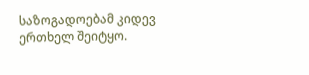საზოგადოებამ კიდევ ერთხელ შეიტყო.